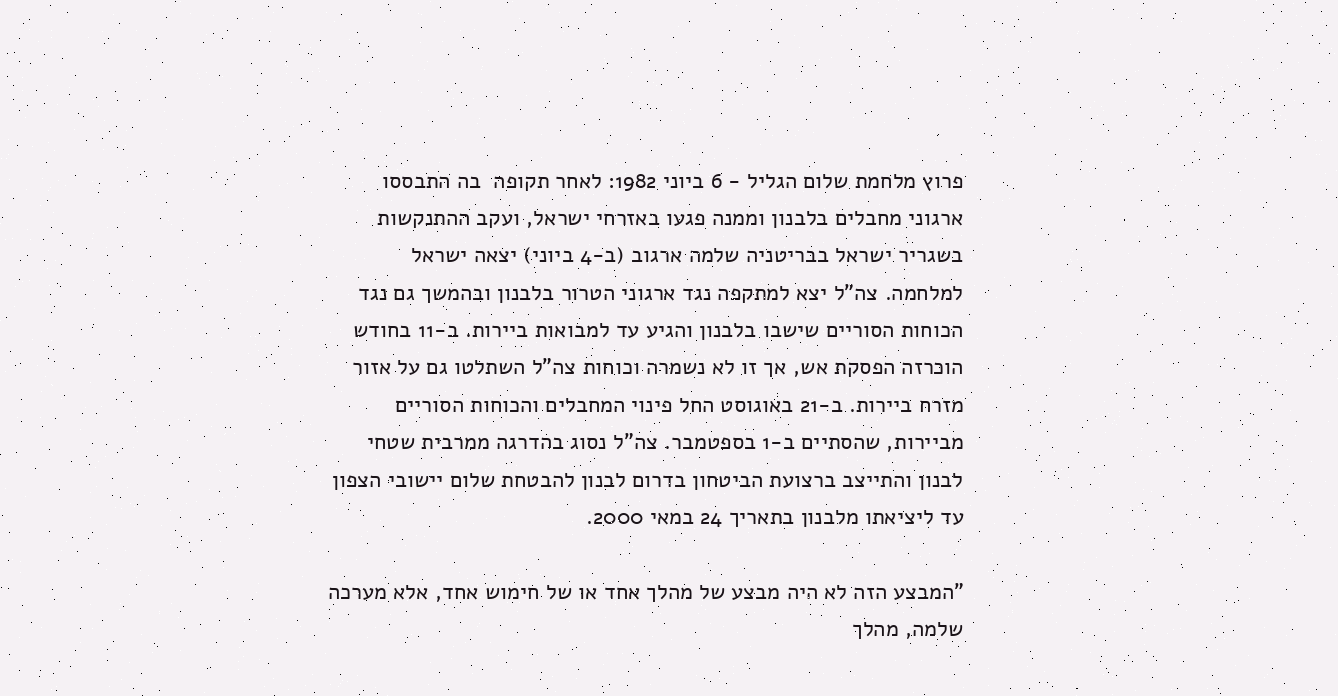פרוץ מלחמת שלום הגליל - 6 ביוני 1982: לאחר תקופה  בה התבססו ארגוני מחבלים בלבנון וממנה פגעו באזרחי ישראל, ועקב ההתנקשות בשגריר ישראל בבריטניה שלמה ארגוב (ב-4 ביוני) יצאה ישראל למלחמה. צה"ל יצא למתקפה נגד ארגוני הטרור בלבנון ובהמשך גם נגד הכוחות הסוריים שישבו בלבנון והגיע עד למבואות ביירות. ב-11 בחודש הוכרזה הפסקת אש, אך זו לא נשמרה וכוחות צה"ל השתלטו גם על אזור מזרח ביירות. ב-21 באוגוסט החל פינוי המחבלים והכוחות הסוריים מביירות, שהסתיים ב-1 בספטמבר. צה"ל נסוג בהדרגה ממרבית שטחי לבנון והתייצב ברצועת הביטחון בדרום לבנון להבטחת שלום יישובי הצפון עד ליציאתו מלבנון בתאריך 24 במאי 2000.

"המבצע הזה לא היה מבצע של מהלך אחד או של חימוש אחד, אלא מערכה שלמה, מהלך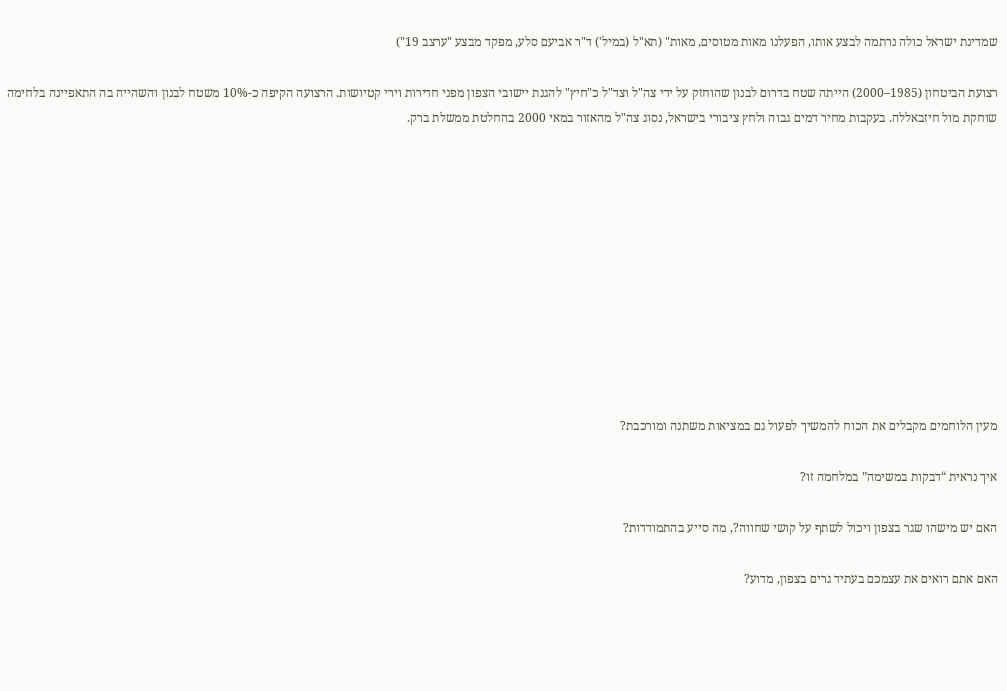שמדינת ישראל כולה נרתמה לבצע אותו, הפעלנו מאות מטוסים, מאות" (תא"ל (במיל') ד"ר אביעם סלע, מפקד מבצע "ערצב 19")

רצועת הביטחון (1985–2000) הייתה שטח בדרום לבנון שהוחזק על ידי צה"ל וצד"ל כ"חיץ" להגנת יישובי הצפון מפני חדירות וירי קטיושות. הרצועה הקיפה כ-10% משטח לבנון והשהייה בה התאפיינה בלחימה שוחקת מול חיזבאללה. בעקבות מחיר דמים גבוה ולחץ ציבורי בישראל, נסוג צה"ל מהאזור במאי 2000 בהחלטת ממשלת ברק.











מעין הלוחמים מקבלים את הכוח להמשיך לפעול גם במציאות משתנה ומורכבת?

איך נראית “דבקות במשימה” במלחמה זו?

האם יש מישהו שגר בצפון ויכול לשתף על קושי שחווה?, מה סייע בהתמודדות?

האם אתם רואים את עצמכם בעתיד גרים בצפון, מדוע?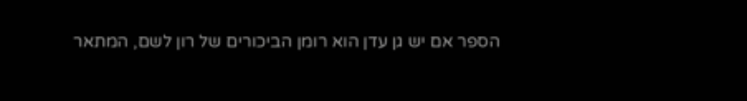הספר אם יש גן עדן הוא רומן הביכורים של רון לשם, המתאר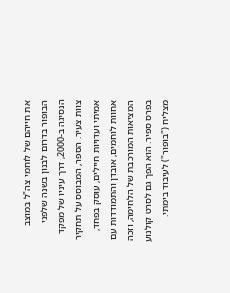את חייהם של לוחמי צה"ל במוצב הבופור בדרום לבנון בשנה שלפני הנסיגה ב-2000, דרך עיניו של מפקד צוות צעיר. הספר, המבוסס על תחקיר אמיתי ועדויות חיילים, עוסק בפחד, אחוות לוחמים, אובדן והתמודדות עם המציאות המורכבת של הלחימה, וזכה בפרס ספיר. הוא הפך גם לסרט קולנוע מצליח ("בופור") לעיבוד בימתי.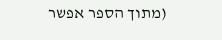(מתוך הספר אפשר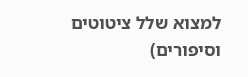למצוא שלל ציטוטים וסיפורים)